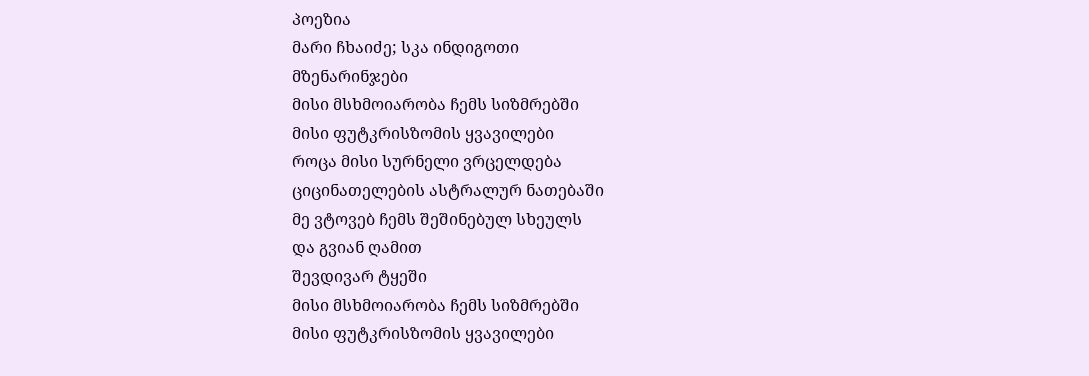პოეზია
მარი ჩხაიძე; სკა ინდიგოთი
მზენარინჯები
მისი მსხმოიარობა ჩემს სიზმრებში
მისი ფუტკრისზომის ყვავილები
როცა მისი სურნელი ვრცელდება
ციცინათელების ასტრალურ ნათებაში
მე ვტოვებ ჩემს შეშინებულ სხეულს
და გვიან ღამით
შევდივარ ტყეში
მისი მსხმოიარობა ჩემს სიზმრებში
მისი ფუტკრისზომის ყვავილები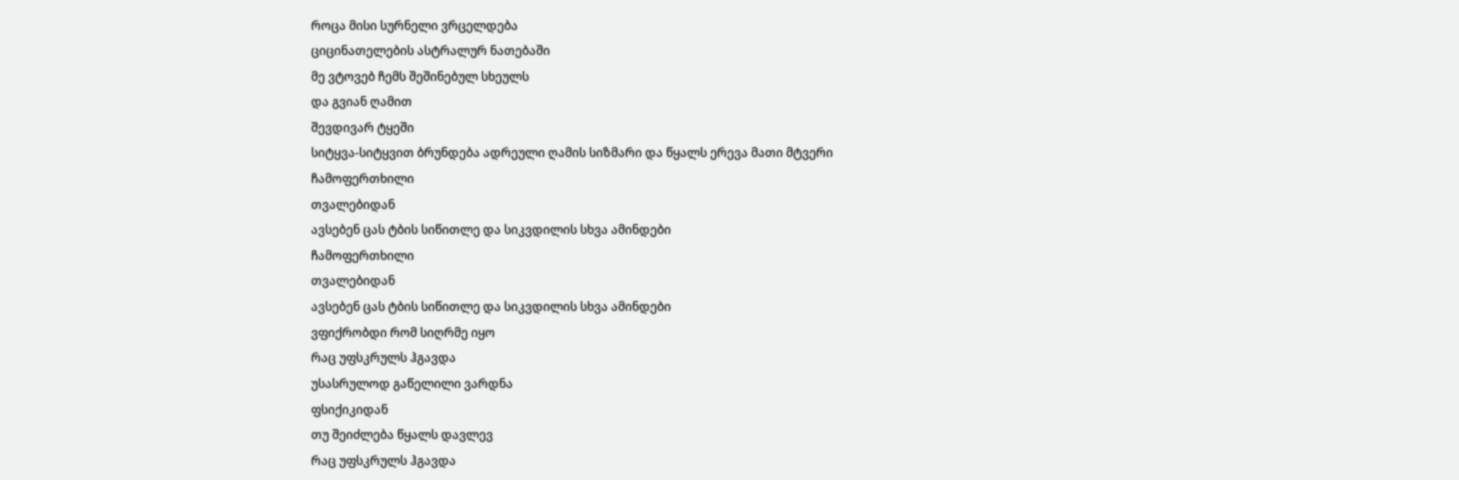როცა მისი სურნელი ვრცელდება
ციცინათელების ასტრალურ ნათებაში
მე ვტოვებ ჩემს შეშინებულ სხეულს
და გვიან ღამით
შევდივარ ტყეში
სიტყვა-სიტყვით ბრუნდება ადრეული ღამის სიზმარი და წყალს ერევა მათი მტვერი
ჩამოფერთხილი
თვალებიდან
ავსებენ ცას ტბის სიწითლე და სიკვდილის სხვა ამინდები
ჩამოფერთხილი
თვალებიდან
ავსებენ ცას ტბის სიწითლე და სიკვდილის სხვა ამინდები
ვფიქრობდი რომ სიღრმე იყო
რაც უფსკრულს ჰგავდა
უსასრულოდ გაწელილი ვარდნა
ფსიქიკიდან
თუ შეიძლება წყალს დავლევ
რაც უფსკრულს ჰგავდა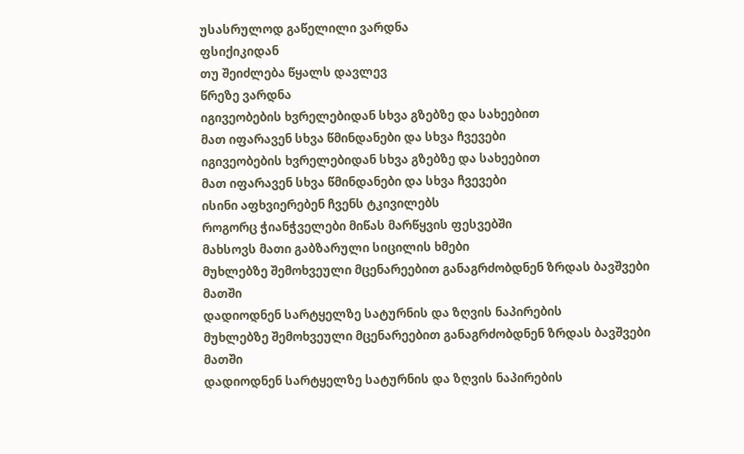უსასრულოდ გაწელილი ვარდნა
ფსიქიკიდან
თუ შეიძლება წყალს დავლევ
წრეზე ვარდნა
იგივეობების ხვრელებიდან სხვა გზებზე და სახეებით
მათ იფარავენ სხვა წმინდანები და სხვა ჩვევები
იგივეობების ხვრელებიდან სხვა გზებზე და სახეებით
მათ იფარავენ სხვა წმინდანები და სხვა ჩვევები
ისინი აფხვიერებენ ჩვენს ტკივილებს
როგორც ჭიანჭველები მიწას მარწყვის ფესვებში
მახსოვს მათი გაბზარული სიცილის ხმები
მუხლებზე შემოხვეული მცენარეებით განაგრძობდნენ ზრდას ბავშვები
მათში
დადიოდნენ სარტყელზე სატურნის და ზღვის ნაპირების
მუხლებზე შემოხვეული მცენარეებით განაგრძობდნენ ზრდას ბავშვები
მათში
დადიოდნენ სარტყელზე სატურნის და ზღვის ნაპირების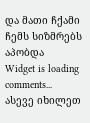და მათი ჩქამი ჩემს სიზმრებს აპობდა
Widget is loading comments...
ასევე იხილეთ